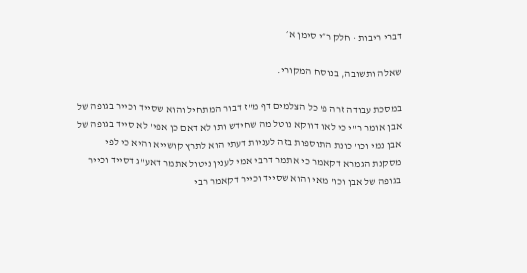דברי ריבות · חלק ר״י סימן א׳

שאלה ותשובה, בנוסח המקורי.

במסכת עבודה זרה פ' כל הצלמים דף מ"ז דבור המתחיל והוא שסייד וכייר בגופה של אבן אומר ר"י כי לאו דווקא נוטל מה שחידש ותו לא דאם כן אפי' לא סייד בגופה של אבן נמי וכו' כונת התוספות בזה לעניות דעתי הוא לתרץ קושייא והיא כי לפי מסקנת הגמרא דקאמר כי אתמר דרבי אמי לענין ניטול אתמר דאע"ג דסייד וכייר בגופה של אבן וכו' מאי והוא שסייד וכייר דקאמר רבי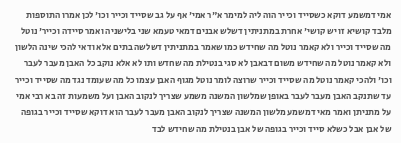אמי דמשמע דוקא כשסייד וכייר הוה ליה למימר א"ר אמי' אף על גב שסייד וכייר וכו' לכן אמרו התוספות מלבד קושיא זו יש קושי' אחרת במתניתין דשלש אבנים דמאי טעמא שני בלישניה ואמר סיידה וכייר' נוטל מה שסייד וכייר ולא קאמר נוטל מה שחידש כמו שאמר במתניתין דשלשה בתים אלא ודאי להכי שינה הלשון ולא קאמר נוטל מה שחידש משום דבאבן לא סגי בנטילת מה שחדש ותו לא אלא נוקב כל האבן מעבר לעבר וכו' ולהכי קאמר נוטל מה שסייד וכייר שרוצה לומר נוטל מגוף האבן עצמו כל מה שעומד נגד מה שסייד וכייר עד שתנקב האבן מעבר לעבר באופן שמלשון המשנה משמע שצריך לנקוב האבן ועל משמעות זה בא רבי אמי על מתניתן ואמר מאי דמשמע מלשון המשנה שצריך לנקוב האבן מעבר לעבר הוא דוקא שסייד וכייר בגופה של אבן אבל כשלא סייד וכייר בגופה של אבן בנטילת מה שחידש לבד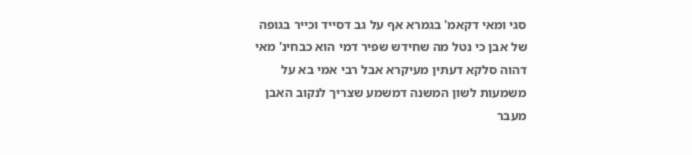סגי ומאי דקאמ' בגמרא אף על גב דסייד וכייר בגופה של אבן כי נטל מה שחידש שפיר דמי הוא כבחינ' מאי דהוה סלקא דעתין מעיקרא אבל רבי אמי בא על משמעות לשון המשנה דמשמע שצריך לנקוב האבן מעבר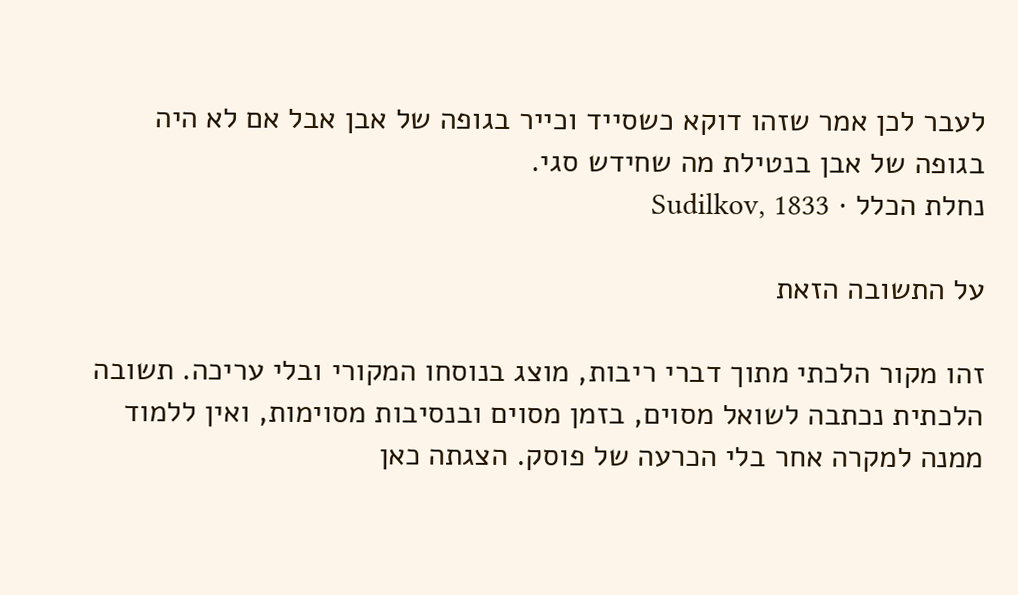לעבר לכן אמר שזהו דוקא כשסייד וכייר בגופה של אבן אבל אם לא היה בגופה של אבן בנטילת מה שחידש סגי.
נחלת הכלל · Sudilkov, 1833

על התשובה הזאת

זהו מקור הלכתי מתוך דברי ריבות, מוצג בנוסחו המקורי ובלי עריכה. תשובה הלכתית נכתבה לשואל מסוים, בזמן מסוים ובנסיבות מסוימות, ואין ללמוד ממנה למקרה אחר בלי הכרעה של פוסק. הצגתה כאן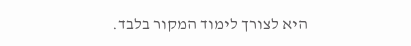היא לצורך לימוד המקור בלבד.